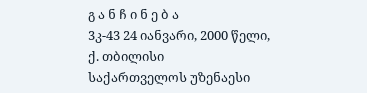გ ა ნ ჩ ი ნ ე ბ ა
3კ-43 24 იანვარი, 2000 წელი, ქ. თბილისი
საქართველოს უზენაესი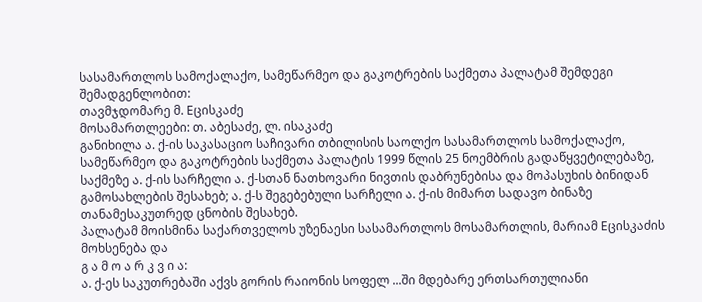სასამართლოს სამოქალაქო, სამეწარმეო და გაკოტრების საქმეთა პალატამ შემდეგი შემადგენლობით:
თავმჯდომარე მ. Eცისკაძე
მოსამართლეები: თ. აბესაძე, ლ. ისაკაძე
განიხილა ა. ქ-ის საკასაციო საჩივარი თბილისის საოლქო სასამართლოს სამოქალაქო, სამეწარმეო და გაკოტრების საქმეთა პალატის 1999 წლის 25 ნოემბრის გადაწყვეტილებაზე, საქმეზე ა. ქ-ის სარჩელი ა. ქ-სთან ნათხოვარი ნივთის დაბრუნებისა და მოპასუხის ბინიდან გამოსახლების შესახებ; ა. ქ-ს შეგებებული სარჩელი ა. ქ-ის მიმართ სადავო ბინაზე თანამესაკუთრედ ცნობის შესახებ.
პალატამ მოისმინა საქართველოს უზენაესი სასამართლოს მოსამართლის, მარიამ Eცისკაძის მოხსენება და
გ ა მ ო ა რ კ ვ ი ა:
ა. ქ-ეს საკუთრებაში აქვს გორის რაიონის სოფელ ...ში მდებარე ერთსართულიანი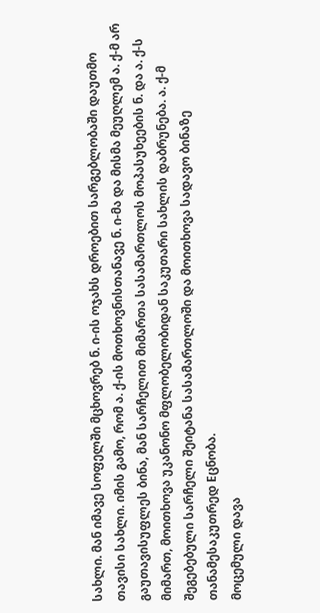სახლი. მან იმავე სოფელში მცხოვრებ ნ. ი-ის ოჯახს დროებით სარგებლობაში დაუთმო თავისი სახლი. იმის გამო, რომ ა. ქ-ის მოთხოვნისთანავე ნ. ი-მა და მისმა მეუღლემ ა. ქ-მ არ გაუთავისუფლეს ბინა, მან სარჩელით მიმართა სასამართლოს მოპასუხეების ნ. და ა. ქ-ს მიმართ, მოითხოვა უკანონო მფლობელობიდან საკუთარი სახლის დაბრუნება. ა. ქ-მ შეგებებული სარჩელი შეიტანა სასამართლოში და მოითხოვა სადავო ბინაზე თანამესაკუთრედ Eცნობა.
მოცემული დავა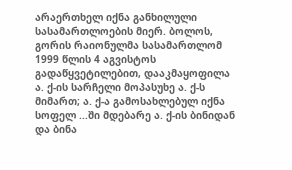არაერთხელ იქნა განხილული სასამართლოების მიერ. ბოლოს, გორის რაიონულმა სასამართლომ 1999 წლის 4 აგვისტოს გადაწყვეტილებით, დააკმაყოფილა ა. ქ-ის სარჩელი მოპასუხე ა. ქ-ს მიმართ; ა. ქ-ა გამოსახლებულ იქნა სოფელ ...ში მდებარე ა. ქ-ის ბინიდან და ბინა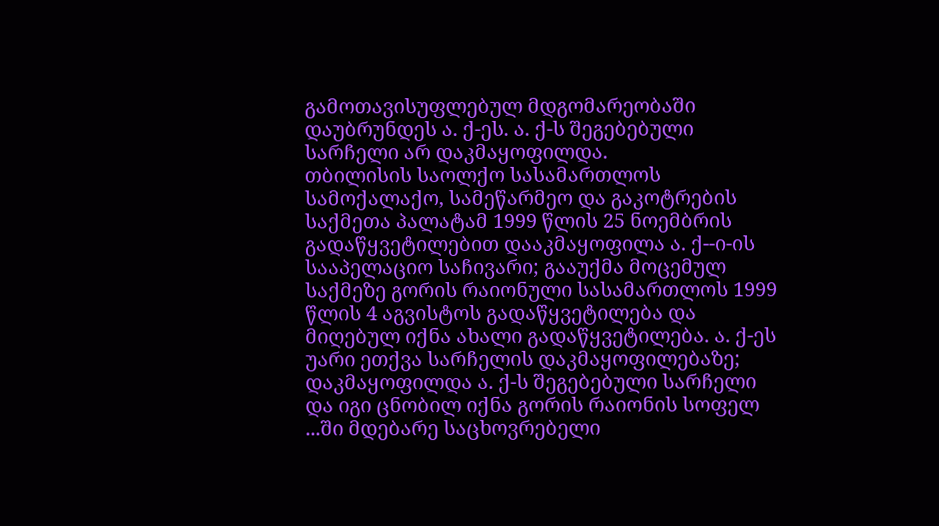გამოთავისუფლებულ მდგომარეობაში დაუბრუნდეს ა. ქ-ეს. ა. ქ-ს შეგებებული სარჩელი არ დაკმაყოფილდა.
თბილისის საოლქო სასამართლოს სამოქალაქო, სამეწარმეო და გაკოტრების საქმეთა პალატამ 1999 წლის 25 ნოემბრის გადაწყვეტილებით დააკმაყოფილა ა. ქ--ი-ის სააპელაციო საჩივარი; გააუქმა მოცემულ საქმეზე გორის რაიონული სასამართლოს 1999 წლის 4 აგვისტოს გადაწყვეტილება და მიღებულ იქნა ახალი გადაწყვეტილება. ა. ქ-ეს უარი ეთქვა სარჩელის დაკმაყოფილებაზე; დაკმაყოფილდა ა. ქ-ს შეგებებული სარჩელი და იგი ცნობილ იქნა გორის რაიონის სოფელ ...ში მდებარე საცხოვრებელი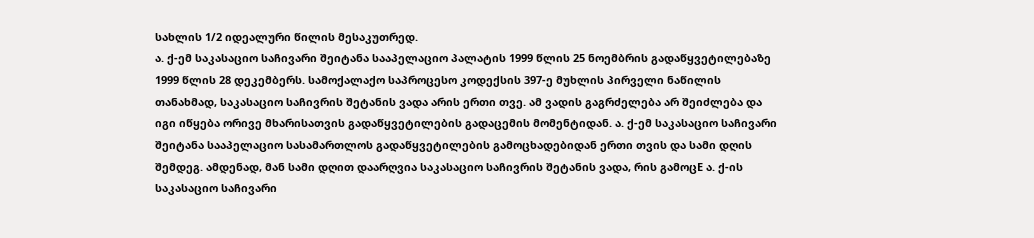სახლის 1/2 იდეალური წილის მესაკუთრედ.
ა. ქ-ემ საკასაციო საჩივარი შეიტანა სააპელაციო პალატის 1999 წლის 25 ნოემბრის გადაწყვეტილებაზე 1999 წლის 28 დეკემბერს. სამოქალაქო საპროცესო კოდექსის 397-ე მუხლის პირველი ნაწილის თანახმად, საკასაციო საჩივრის შეტანის ვადა არის ერთი თვე. ამ ვადის გაგრძელება არ შეიძლება და იგი იწყება ორივე მხარისათვის გადაწყვეტილების გადაცემის მომენტიდან. ა. ქ-ემ საკასაციო საჩივარი შეიტანა სააპელაციო სასამართლოს გადაწყვეტილების გამოცხადებიდან ერთი თვის და სამი დღის შემდეგ. ამდენად, მან სამი დღით დაარღვია საკასაციო საჩივრის შეტანის ვადა, რის გამოცE ა. ქ-ის საკასაციო საჩივარი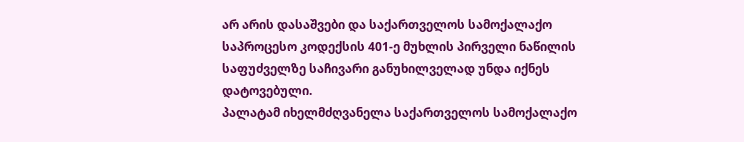არ არის დასაშვები და საქართველოს სამოქალაქო საპროცესო კოდექსის 401-ე მუხლის პირველი ნაწილის საფუძველზე საჩივარი განუხილველად უნდა იქნეს დატოვებული.
პალატამ იხელმძღვანელა საქართველოს სამოქალაქო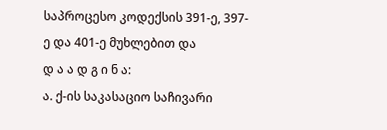საპროცესო კოდექსის 391-ე, 397-ე და 401-ე მუხლებით და
დ ა ა დ გ ი ნ ა:
ა. ქ-ის საკასაციო საჩივარი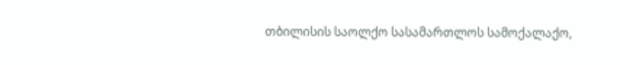თბილისის საოლქო სასამართლოს სამოქალაქო,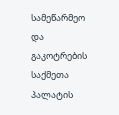სამეწარმეო და გაკოტრების საქმეთა პალატის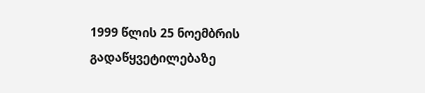1999 წლის 25 ნოემბრის გადაწყვეტილებაზე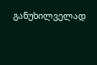განუხილველად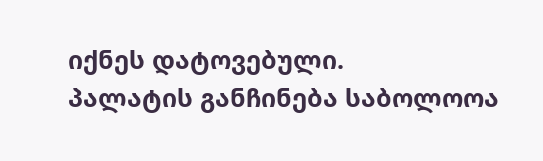იქნეს დატოვებული.
პალატის განჩინება საბოლოოა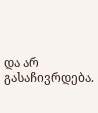და არ გასაჩივრდება.